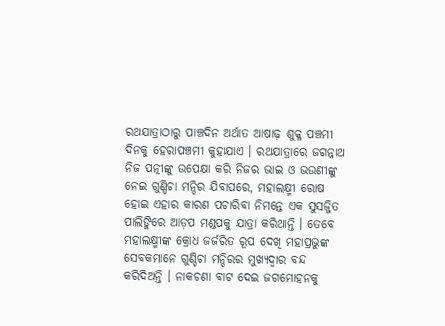ରଥଯାତ୍ରାଠାରୁ ପାଞ୍ଚଦିନ ଅର୍ଥାତ ଆଷାଢ଼ ଶୁକ୍ଳ ପଞ୍ଚମୀ ଦିନକୁ ହେରାପଞ୍ଚମୀ କୁହାଯାଏ । ରଥଯାତ୍ରାରେ ଜଗନ୍ନାଥ ନିଜ ପତ୍ନୀଙ୍କୁ ଉପେକ୍ଷା କରି ନିଜର ଭାଇ ଓ ଭଉଣୀଙ୍କୁ ନେଇ ଗୁଣ୍ଡିଚା ମନ୍ଦିର ଯିବାପରେ, ମହାଲକ୍ଷ୍ମୀ ରୋଷ ହୋଇ ଏହାର କାରଣ ପଚାରିବା ନିମନ୍ତେ ଏକ ସୁସଜ୍ଜିତ ପାଲିଙ୍କିରେ ଆଡ଼ପ ମଣ୍ଡପକୁ ଯାତ୍ରା କରିଥାନ୍ତି । ତେବେ ମହାଲକ୍ଷ୍ମୀଙ୍କ କ୍ରୋଧ ଜର୍ଜରିତ ରୂପ ଦେଖି ମହାପ୍ରଭୁଙ୍କ ସେବକମାନେ ଗୁଣ୍ଡିଚା ମନ୍ଦିରର ମୁଖ୍ୟଦ୍ୱାର ବନ୍ଦ କରିଦିଅନ୍ତି । ନାକଚଣା ବାଟ ଦେଇ ଜଗମୋହନକୁ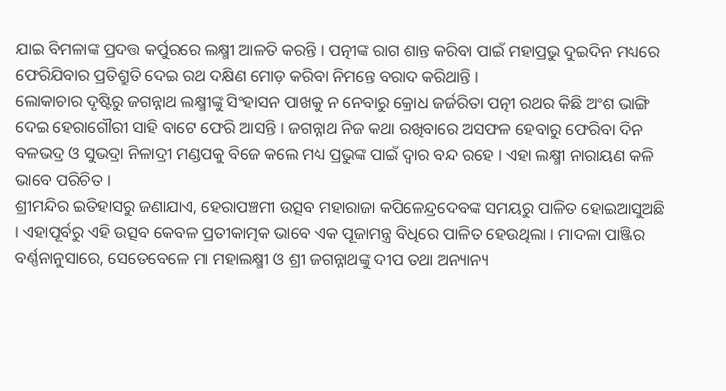ଯାଇ ବିମଳାଙ୍କ ପ୍ରଦତ୍ତ କର୍ପୁରରେ ଲକ୍ଷ୍ମୀ ଆଳତି କରନ୍ତି । ପତ୍ନୀଙ୍କ ରାଗ ଶାନ୍ତ କରିବା ପାଇଁ ମହାପ୍ରଭୁ ଦୁଇଦିନ ମଧ୍ୟରେ ଫେରିଯିବାର ପ୍ରତିଶ୍ରୁତି ଦେଇ ରଥ ଦକ୍ଷିଣ ମୋଡ଼ କରିବା ନିମନ୍ତେ ବରାଦ କରିଥାନ୍ତି ।
ଲୋକାଚାର ଦୃଷ୍ଟିରୁ ଜଗନ୍ନାଥ ଲକ୍ଷ୍ମୀଙ୍କୁ ସିଂହାସନ ପାଖକୁ ନ ନେବାରୁ କ୍ରୋଧ ଜର୍ଜରିତା ପତ୍ନୀ ରଥର କିଛି ଅଂଶ ଭାଙ୍ଗି ଦେଇ ହେରାଗୌରୀ ସାହି ବାଟେ ଫେରି ଆସନ୍ତି । ଜଗନ୍ନାଥ ନିଜ କଥା ରଖିବାରେ ଅସଫଳ ହେବାରୁ ଫେରିବା ଦିନ ବଳଭଦ୍ର ଓ ସୁଭଦ୍ରା ନିଳାଦ୍ରୀ ମଣ୍ଡପକୁ ବିଜେ କଲେ ମଧ୍ୟ ପ୍ରଭୁଙ୍କ ପାଇଁ ଦ୍ୱାର ବନ୍ଦ ରହେ । ଏହା ଲକ୍ଷ୍ମୀ ନାରାୟଣ କଳି ଭାବେ ପରିଚିତ ।
ଶ୍ରୀମନ୍ଦିର ଇତିହାସରୁ ଜଣାଯାଏ, ହେରାପଞ୍ଚମୀ ଉତ୍ସବ ମହାରାଜା କପିଳେନ୍ଦ୍ରଦେବଙ୍କ ସମୟରୁ ପାଳିତ ହୋଇଆସୁଅଛି । ଏହାପୂର୍ବରୁ ଏହି ଉତ୍ସବ କେବଳ ପ୍ରତୀକାତ୍ମକ ଭାବେ ଏକ ପୂଜାମନ୍ତ୍ର ବିଧିରେ ପାଳିତ ହେଉଥିଲା । ମାଦଳା ପାଞ୍ଜିର ବର୍ଣ୍ଣନାନୁସାରେ, ସେତେବେଳେ ମା ମହାଲକ୍ଷ୍ମୀ ଓ ଶ୍ରୀ ଜଗନ୍ନାଥଙ୍କୁ ଦୀପ ତଥା ଅନ୍ୟାନ୍ୟ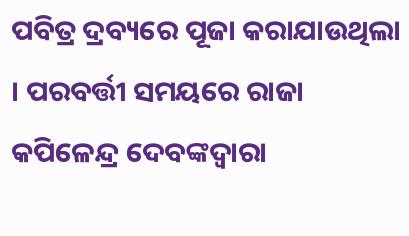ପବିତ୍ର ଦ୍ରବ୍ୟରେ ପୂଜା କରାଯାଉଥିଲା । ପରବର୍ତ୍ତୀ ସମୟରେ ରାଜା କପିଳେନ୍ଦ୍ର ଦେବଙ୍କଦ୍ୱାରା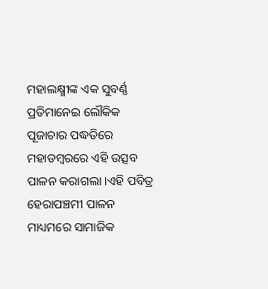ମହାଲକ୍ଷ୍ମୀଙ୍କ ଏକ ସୁବର୍ଣ୍ଣ ପ୍ରତିମାନେଇ ଲୌକିକ ପୂଜାଚାର ପଦ୍ଧତିରେ ମହାଡମ୍ବରରେ ଏହି ଉତ୍ସବ ପାଳନ କରାଗଲା ।ଏହି ପବିତ୍ର ହେରାପଞ୍ଚମୀ ପାଳନ ମାଧ୍ୟମରେ ସାମାଜିକ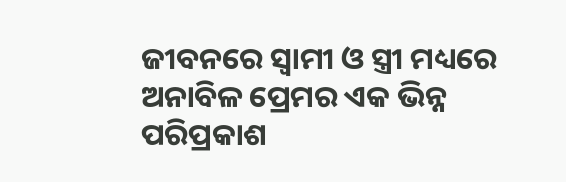ଜୀବନରେ ସ୍ୱାମୀ ଓ ସ୍ତ୍ରୀ ମଧ୍ୟରେ ଅନାବିଳ ପ୍ରେମର ଏକ ଭିନ୍ନ ପରିପ୍ରକାଶ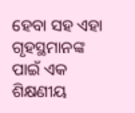ହେବା ସହ ଏହା ଗୃହସ୍ଥମାନଙ୍କ ପାଇଁ ଏକ ଶିକ୍ଷଣୀୟ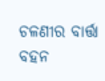ଚଳଣୀର ବାର୍ତ୍ତା ବହନ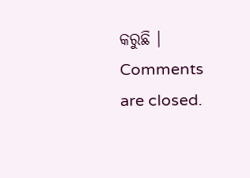କରୁଛି ।
Comments are closed.